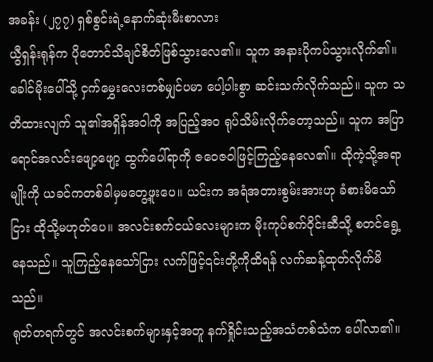အခန်း (၂၇၇) ရှစ်စွင်းရဲ့နောက်ဆုံးမီးစာလား
ယွီရှန်းရုန်က ပိုတောင်သိချင်စိတ်ဖြစ်သွားလေ၏။ သူက အနားပိုကပ်သွားလိုက်၏။ ခေါင်မိုးပေါ်သို့ ငှက်မွှေးလေးတစ်မျှင်ပမာ ပေါ့ပါးစွာ ဆင်းသက်လိုက်သည်။ သူက သတိထားလျက် သူ၏အရှိန်အဝါကို အပြည့်အဝ ရုပ်သိမ်းလိုက်တော့သည်။ သူက အပြာရောင်အလင်းဖျော့ဖျော့ ထွက်ပေါ်ရာကို ဇဝေဇဝါဖြင့်ကြည့်နေလေ၏။ ထိုကဲ့သို့အရာမျိုးကို ယခင်ကတစ်ခါမှမတွေ့ဖူးပေ။ ယင်းက အရံအတားစွမ်းအားဟု ခံစားမိသော်ငြား ထိုသို့မဟုတ်ပေ။ အလင်းစက်ငယ်လေးများက မိုးကုပ်စက်ဝိုင်းဆီသို့ စတင်ရွေ့နေသည်။ သူကြည့်နေသော်ငြား လက်ဖြင့်၎င်းတို့ကိုထိရန် လက်ဆန့်ထုတ်လိုက်မိသည်။
ရုတ်တရက်တွင် အလင်းစက်များနှင့်အတူ နက်ရှိုင်းသည့်အသံတစ်သံက ပေါ်လာ၏။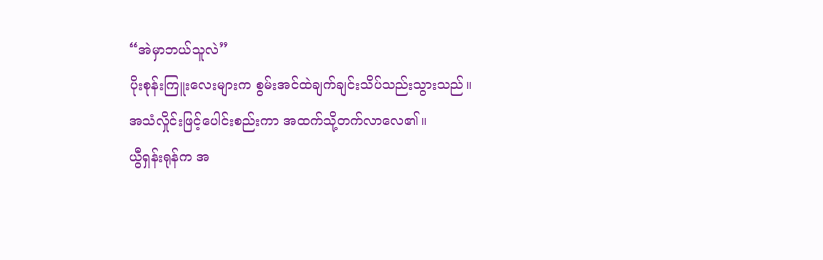“အဲမှာဘယ်သူလဲ”
ပိုးစုန်းကြူးလေးများက စွမ်းအင်ထဲချက်ချင်းသိပ်သည်းသွားသည်။ အသံလှိုင်းဖြင့်ပေါင်းစည်းကာ အထက်သို့တက်လာလေ၏။
ယွီရှန်းရုန်က အ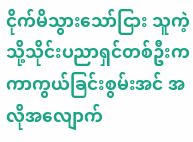ငိုက်မိသွားသော်ငြား သူကဲ့သို့သိုင်းပညာရှင်တစ်ဦးက ကာကွယ်ခြင်းစွမ်းအင် အလိုအလျောက်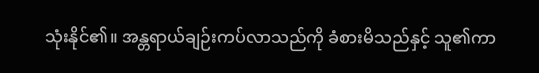သုံးနိုင်၏။ အန္တရာယ်ချဉ်းကပ်လာသည်ကို ခံစားမိသည်နှင့် သူ၏ကာ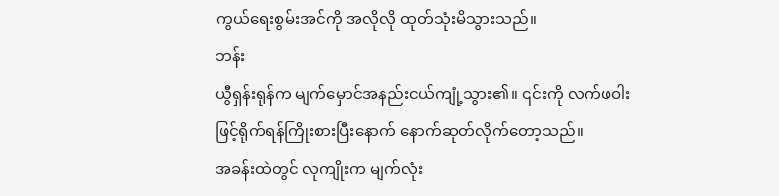ကွယ်ရေးစွမ်းအင်ကို အလိုလို ထုတ်သုံးမိသွားသည်။
ဘန်း
ယွီရှန်းရုန်က မျက်မှောင်အနည်းငယ်ကျုံ့သွား၏။ ၎င်းကို လက်ဖဝါးဖြင့်ရိုက်ရန်ကြိုးစားပြီးနောက် နောက်ဆုတ်လိုက်တော့သည်။
အခန်းထဲတွင် လုကျိုးက မျက်လုံး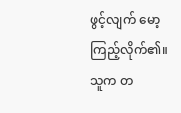ဖွင့်လျက် မော့ကြည့်လိုက်၏။
သူက တ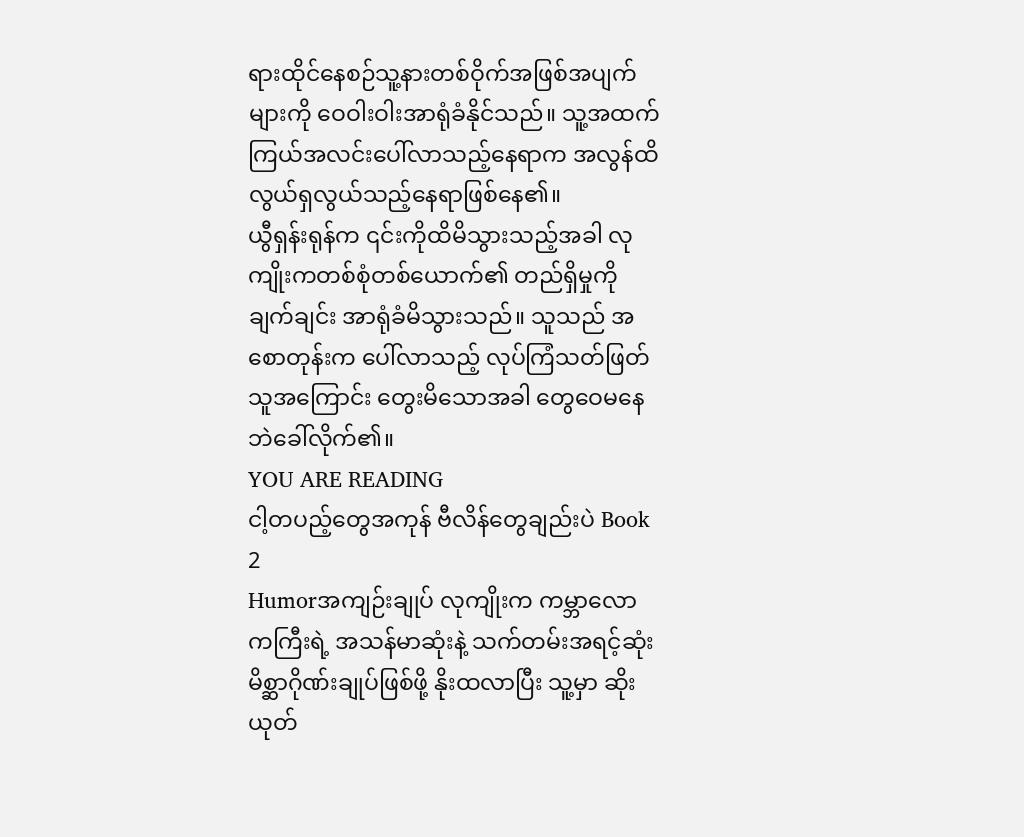ရားထိုင်နေစဉ်သူ့နားတစ်ဝိုက်အဖြစ်အပျက်များကို ဝေဝါးဝါးအာရုံခံနိုင်သည်။ သူ့အထက် ကြယ်အလင်းပေါ်လာသည့်နေရာက အလွန်ထိလွယ်ရှလွယ်သည့်နေရာဖြစ်နေ၏။
ယွီရှန်းရုန်က ၎င်းကိုထိမိသွားသည့်အခါ လုကျိုးကတစ်စုံတစ်ယောက်၏ တည်ရှိမှုကိုချက်ချင်း အာရုံခံမိသွားသည်။ သူသည် အစောတုန်းက ပေါ်လာသည့် လုပ်ကြံသတ်ဖြတ်သူအကြောင်း တွေးမိသောအခါ တွေဝေမနေဘဲခေါ်လိုက်၏။
YOU ARE READING
ငါ့တပည့်တွေအကုန် ဗီလိန်တွေချည်းပဲ Book 2
Humorအကျဉ်းချုပ် လုကျိုးက ကမ္ဘာလောကကြီးရဲ့ အသန်မာဆုံးနဲ့ သက်တမ်းအရင့်ဆုံး မိစ္ဆာဂိုဏ်းချုပ်ဖြစ်ဖို့ နိုးထလာပြီး သူ့မှာ ဆိုးယုတ်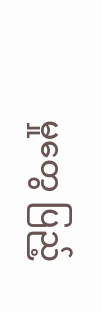မှုတွေ ပြည့်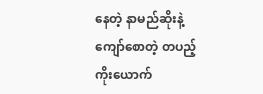နေတဲ့ နာမည်ဆိုးနဲ့ ကျော်စောတဲ့ တပည့် ကိုးယောက်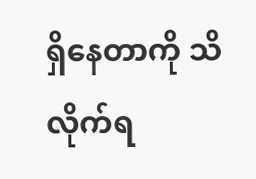ရှိနေတာကို သိလိုက်ရ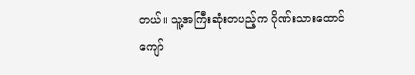တယ်။ သူ့အကြီးဆုံးတပည့်က ဂိုဏ်းသားထောင်ကျော်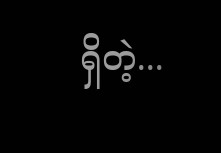ရှိတဲ့...